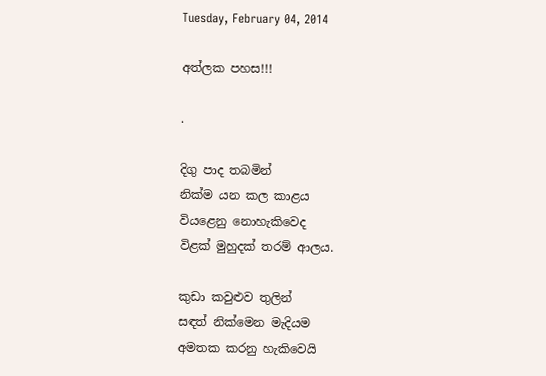Tuesday, February 04, 2014

අත්ලක පහස!!!

.

දිගු පාද තබමින්
නික්ම යන කල කාළය
වියළෙනු නොහැකිවෙද
විළක් මුහුදක් තරම් ආලය.

කුඩා කවුළුව තුලින්
සඳත් නික්මෙන මැදියම
අමතක කරනු හැකිවෙයි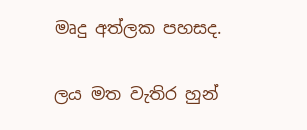මෘදු අත්ලක පහසද.

ලය මත වැතිර හුන්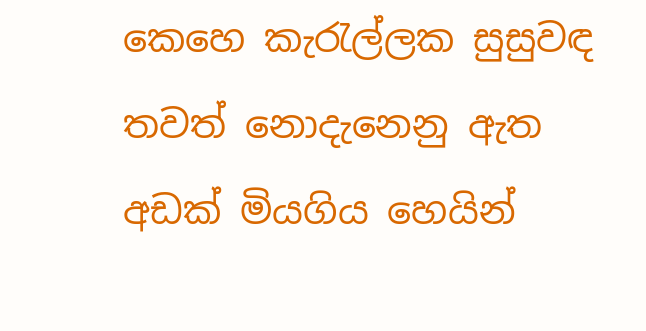කෙහෙ කැරැල්ලක සුසුවඳ
තවත් නොදැනෙනු ඇත
අඩක් මියගිය හෙයින්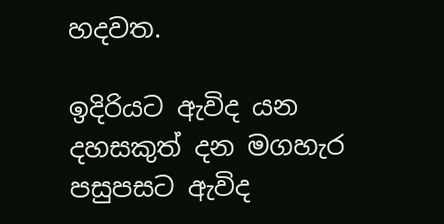හදවත.

ඉදිරියට ඇවිද යන
දහසකුත් දන මගහැර
පසුපසට ඇවිද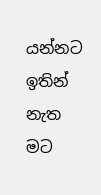යන්නට
ඉතින් නැත මට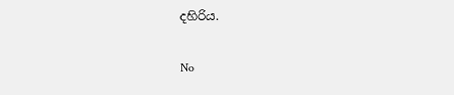දහිරිය.

No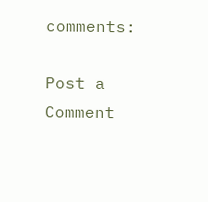comments:

Post a Comment